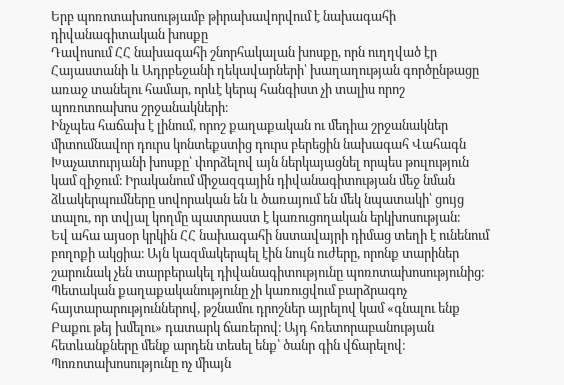Երբ պոռոտախոսությամբ թիրախավորվում է նախագահի դիվանագիտական խոսքը
Դավոսում ՀՀ նախագահի շնորհակալան խոսքը, որն ուղղված էր Հայաստանի և Ադրբեջանի ղեկավարների՝ խաղաղության գործընթացը առաջ տանելու համար, որևէ կերպ հանգիստ չի տալիս որոշ պոռոտոախոս շրջանակների։
Ինչպես հաճախ է լինում, որոշ քաղաքական ու մեդիա շրջանակներ միտումնավոր դուրս կոնտեքստից դուրս բերեցին նախագահ Վահագն Խաչատուրյանի խոսքը՝ փորձելով այն ներկայացնել որպես թուլություն կամ զիջում։ Իրականում միջազգային դիվանագիտության մեջ նման ձևակերպումները սովորական են և ծառայում են մեկ նպատակի՝ ցույց տալու, որ տվյալ կողմը պատրաստ է կառուցողական երկխոսության։
Եվ ահա այսօր կրկին ՀՀ նախագահի նստավայրի դիմաց տեղի է ունենում բողոքի ակցիա։ Այն կազմակերպել էին նույն ուժերը, որոնք տարիներ շարունակ չեն տարբերակել դիվանագիտությունը պոռոտախոսությունից։
Պետական քաղաքականությունը չի կառուցվում բարձրագոչ հայտարարություններով, թշնամու դրոշներ այրելով կամ «գնալու ենք Բաքու թեյ խմելու» դատարկ ճառերով։ Այդ հռետորաբանության հետևանքները մենք արդեն տեսել ենք՝ ծանր գին վճարելով։ Պոռոտախոսությունը ոչ միայն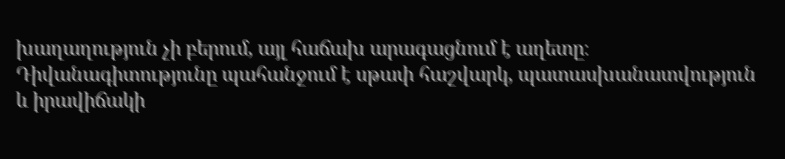խաղաղություն չի բերում, այլ հաճախ արագացնում է աղետը։
Դիվանագիտությունը պահանջում է սթափ հաշվարկ, պատասխանատվություն և իրավիճակի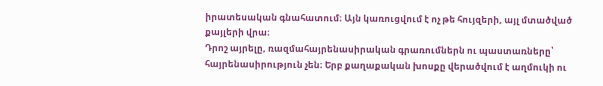իրատեսական գնահատում։ Այն կառուցվում է ոչ թե հույզերի, այլ մտածված քայլերի վրա։
Դրոշ այրելը, ռազմահայրենասիրական գրառումներն ու պաստառները՝ հայրենասիրություն չեն։ Երբ քաղաքական խոսքը վերածվում է աղմուկի ու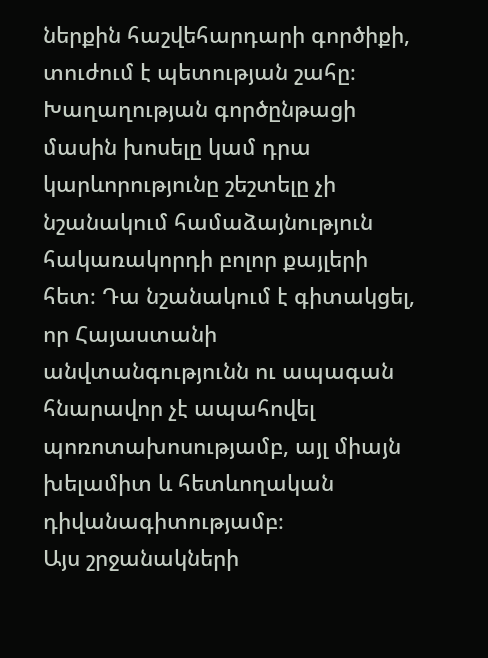ներքին հաշվեհարդարի գործիքի, տուժում է պետության շահը։
Խաղաղության գործընթացի մասին խոսելը կամ դրա կարևորությունը շեշտելը չի նշանակում համաձայնություն հակառակորդի բոլոր քայլերի հետ։ Դա նշանակում է գիտակցել, որ Հայաստանի անվտանգությունն ու ապագան հնարավոր չէ ապահովել պոռոտախոսությամբ, այլ միայն խելամիտ և հետևողական դիվանագիտությամբ։
Այս շրջանակների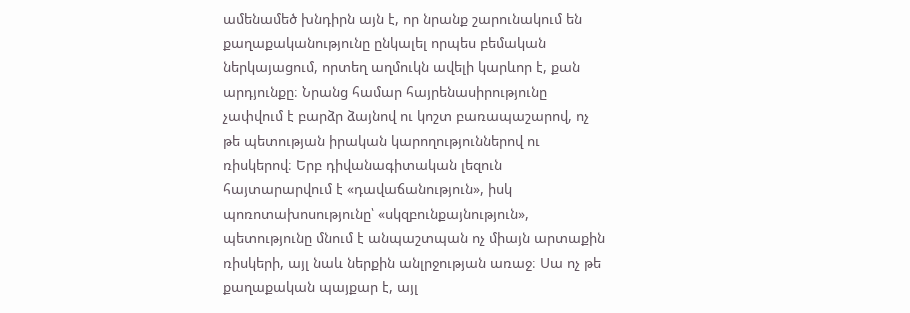ամենամեծ խնդիրն այն է, որ նրանք շարունակում են քաղաքականությունը ընկալել որպես բեմական ներկայացում, որտեղ աղմուկն ավելի կարևոր է, քան արդյունքը։ Նրանց համար հայրենասիրությունը չափվում է բարձր ձայնով ու կոշտ բառապաշարով, ոչ թե պետության իրական կարողություններով ու ռիսկերով։ Երբ դիվանագիտական լեզուն հայտարարվում է «դավաճանություն», իսկ պոռոտախոսությունը՝ «սկզբունքայնություն», պետությունը մնում է անպաշտպան ոչ միայն արտաքին ռիսկերի, այլ նաև ներքին անլրջության առաջ։ Սա ոչ թե քաղաքական պայքար է, այլ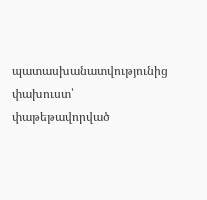պատասխանատվությունից փախուստ՝ փաթեթավորված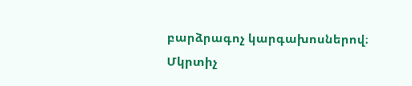բարձրագոչ կարգախոսներով։
Մկրտիչ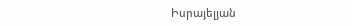Իսրայելյան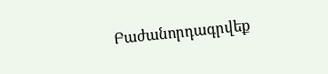Բաժանորդագրվեք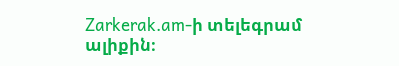Zarkerak.am-ի տելեգրամ ալիքին։